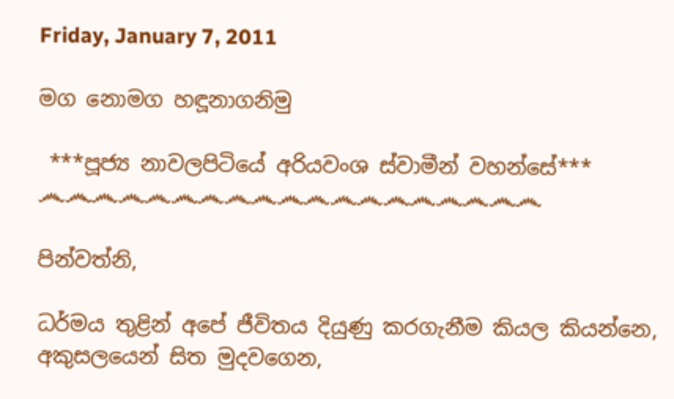Friday, January 7, 2011

මග නොමග හඳූනාගනිමු

 ***පූජ්‍ය නාවලපිටියේ අරියවංශ ස්වාමීන් වහන්සේ***
෴෴෴෴෴෴෴෴෴෴෴෴෴෴෴෴෴෴෴

පින්වත්නි,

ධර්මය තුළින් අපේ ජීවිතය දියුණු කරගැනීම කියල කියන්නෙ, අකුසලයෙන් සිත මුදවගෙන,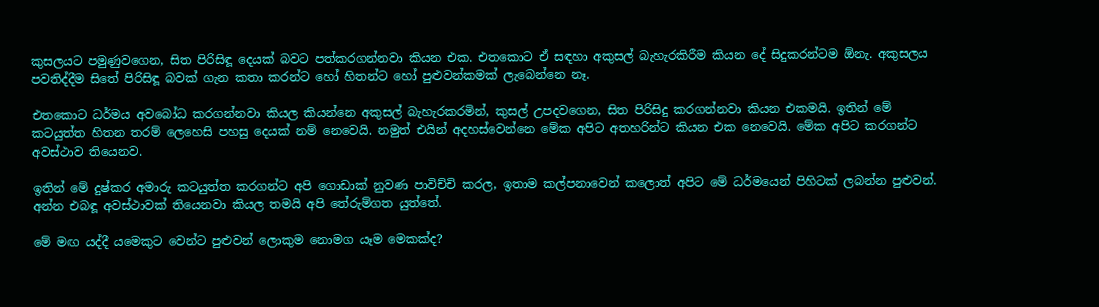කුසලයට පමුණුවගෙන, සිත පිරිසිඳූ දෙයක් බවට පත්කරගන්නවා කියන එක. එතකොට ඒ සඳහා අකුසල් බැහැරකිරීම කියන දේ සිදුකරන්ටම ඕනැ. අකුසලය පවතිද්දීම සිතේ පිරිසිඳූ බවක් ගැන කතා කරන්ට හෝ හිතන්ට හෝ පුළුවන්කමක් ලැබෙන්නෙ නෑ.

එතකොට ධර්මය අවබෝධ කරගන්නවා කියල කියන්නෙ අකුසල් බැහැරකරමින්, කුසල් උපදවගෙන, සිත පිරිසිදු කරගන්නවා කියන එකමයි. ඉතින් මේ කටයුත්ත හිතන තරම් ලෙහෙසි පහසු දෙයක් නම් නෙවෙයි. නමුත් එයින් අදහස්වෙන්නෙ මේක අපිට අතහරින්ට කියන එක නෙවෙයි. මේක අපිට කරගන්ට අවස්ථාව තියෙනව.

ඉතින් මේ දුෂ්කර අමාරු කටයුත්ත කරගන්ට අපි ගොඩාක් නුවණ පාවිච්චි කරල, ඉතාම කල්පනාවෙන් කලොත් අපිට මේ ධර්මයෙන් පිහිටක් ලබන්න පුළුවන්. අන්න එබඳූ අවස්ථාවක් තියෙනවා කියල තමයි අපි තේරුම්ගත යුත්තේ.

මේ මඟ යද්දී යමෙකුට වෙන්ට පුළුවන් ලොකුම නොමග යෑම මෙකක්ද?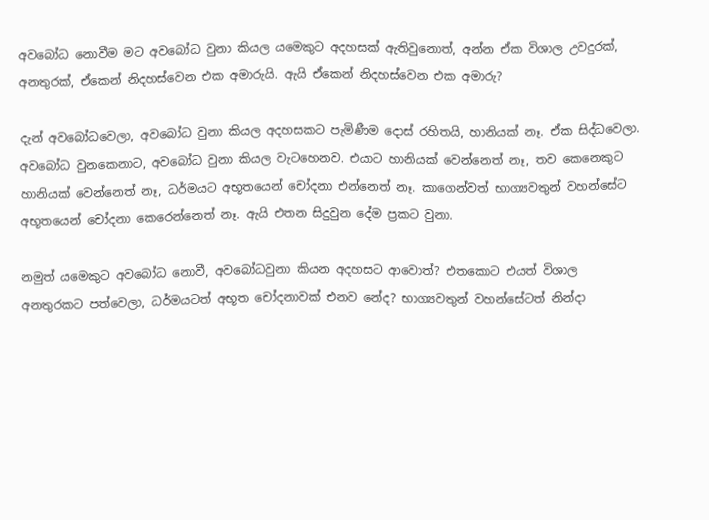අවබෝධ නොවීම මට අවබෝධ වුනා කියල යමෙකුට අදහසක් ඇතිවුනොත්, අන්න ඒක විශාල උවදුරක්, අනතුරක්, ඒකෙන් නිදහස්වෙන එක අමාරුයි. ඇයි ඒකෙන් නිදහස්වෙන එක අමාරු?

දැන් අවබෝධවෙලා, අවබෝධ වුනා කියල අදහසකට පැමිණීම දොස් රහිතයි, හානියක් නෑ. ඒක සිද්ධවෙලා. අවබෝධ වුනකෙනාට, අවබෝධ වුනා කියල වැටහෙනව. එයාට හානියක් වෙන්නෙත් නෑ, තව කෙනෙකුට හානියක් වෙන්නෙත් නෑ, ධර්මයට අභූතයෙන් චෝදනා එන්නෙත් නෑ. කාගෙන්වත් භාග්‍යවතුන් වහන්සේට අභූතයෙන් චෝදනා කෙරෙන්නෙත් නෑ. ඇයි එතන සිදුවුන දේම ප්‍රකට වුනා.

නමුත් යමෙකුට අවබෝධ නොවී, අවබෝධවුනා කියන අදහසට ආවොත්? එතකොට එයත් විශාල අනතුරකට පත්වෙලා, ධර්මයටත් අභූත චෝදනාවක් එනව නේද? භාග්‍යවතුන් වහන්සේටත් නින්දා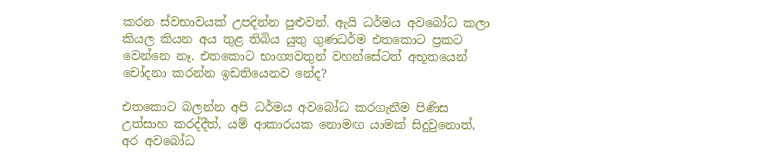කරන ස්වභාවයක් උපදින්න පුළුවන්. ඇයි ධර්මය අවබෝධ කලා කියල කියන අය තුළ තිබිය යුතු ගුණධර්ම එතකොට ප්‍රකට වෙන්නෙ නෑ. එතකොට භාග්‍යවතුන් වහන්සේටත් අභූතයෙන් චෝදනා කරන්න ඉඩතියෙනව නේද?

එතකොට බලන්න අපි ධර්මය අවබෝධ කරගැනීම පිණිස උත්සාහ කරද්දීත්, යම් ආකාරයක නොමඟ යාමක් සිදුවුනොත්, අර අවබෝධ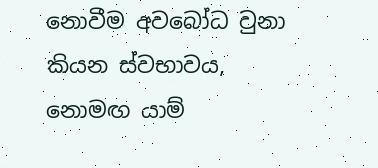නොවීම අවබෝධ වුනා කියන ස්වභාවය, නොමඟ යාම්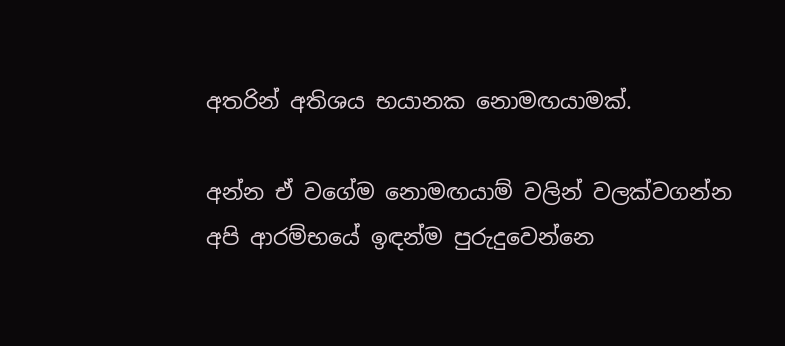අතරින් අතිශය භයානක නොමඟයාමක්.

අන්න ඒ වගේම නොමඟයාම් වලින් වලක්වගන්න අපි ආරම්භයේ ඉඳන්ම පුරුදුවෙන්නෙ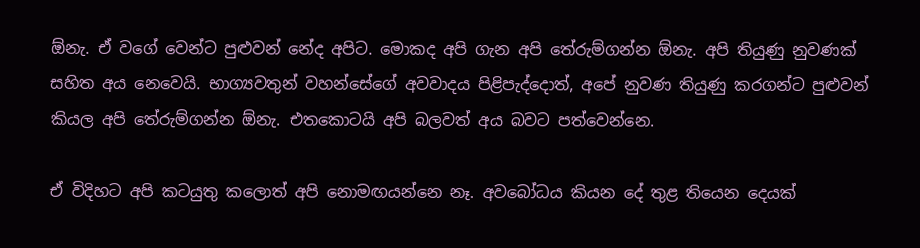ඕනැ. ඒ වගේ වෙන්ට පුළුවන් නේද අපිට. මොකද අපි ගැන අපි තේරුම්ගන්න ඕනැ. අපි තියුණු නුවණක් සහිත අය නෙවෙයි. භාග්‍යවතුන් වහන්සේගේ අවවාදය පිළිපැද්දොත්, අපේ නුවණ තියුණු කරගන්ට පුළුවන් කියල අපි තේරුම්ගන්න ඕනැ. එතකොටයි අපි බලවත් අය බවට පත්වෙන්නෙ.

ඒ විදිහට අපි කටයුතු කලොත් අපි නොමඟයන්නෙ නෑ. අවබෝධය කියන දේ තුළ තියෙන දෙයක්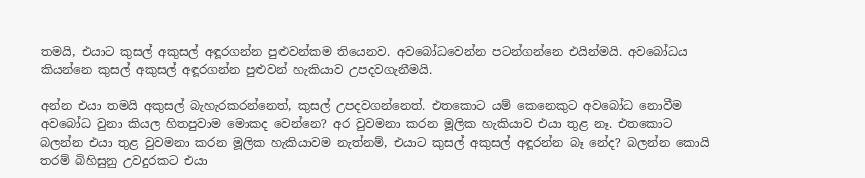තමයි, එයාට කුසල් අකුසල් අඳූරගන්න පුළුවන්කම තියෙනව. අවබෝධවෙන්න පටන්ගන්නෙ එයින්මයි. අවබෝධය කියන්නෙ කුසල් අකුසල් අඳූරගන්න පුළුවන් හැකියාව උපදවගැනීමයි.

අන්න එයා තමයි අකුසල් බැහැරකරන්නෙත්, කුසල් උපදවගන්නෙත්. එතකොට යම් කෙනෙකුට අවබෝධ නොවීම අවබෝධ වුනා කියල හිතපුවාම මොකද වෙන්නෙ? අර වුවමනා කරන මූලික හැකියාව එයා තුළ නෑ. එතකොට බලන්න එයා තුළ වුවමනා කරන මූලික හැකියාවම නැත්නම්, එයාට කුසල් අකුසල් අඳූරන්න බෑ නේද? බලන්න කොයි තරම් බිහිසුනු උවදුරකට එයා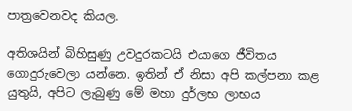පාත්‍රවෙනවද කියල.

අතිශයින් බිහිසුණු උවදුරකටයි එයාගෙ ජීවිතය ගොදුරුවෙලා යන්නෙ. ඉතින් ඒ නිසා අපි කල්පනා කළ යුතුයි, අපිට ලැබුණු මේ මහා දුර්ලභ ලාභය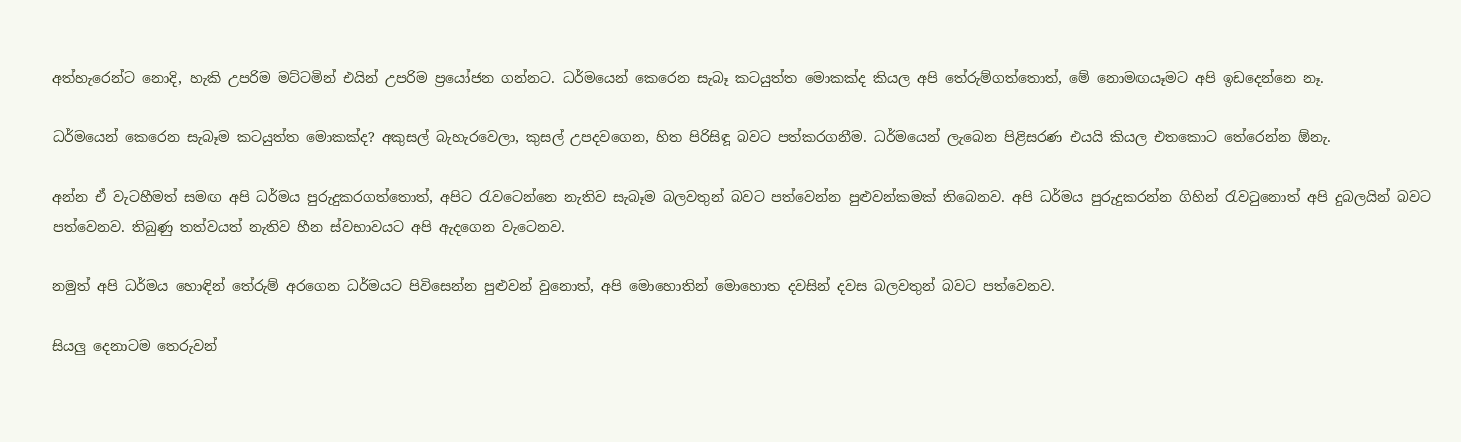අත්හැරෙන්ට නොදි, හැකි උපරිම මට්ටමින් එයින් උපරිම ප්‍රයෝජන ගන්නට. ධර්මයෙන් කෙරෙන සැබෑ කටයුත්ත මොකක්ද කියල අපි තේරුම්ගත්තොත්, මේ නොමඟයෑමට අපි ඉඩදෙන්නෙ නෑ.

ධර්මයෙන් කෙරෙන සැබෑම කටයුත්ත මොකක්ද? අකුසල් බැහැරවෙලා, කුසල් උපදවගෙන, හිත පිරිසිඳූ බවට පත්කරගනීම. ධර්මයෙන් ලැබෙන පිළිසරණ එයයි කියල එතකොට තේරෙන්න ඕනැ.

අන්න ඒ වැටහීමත් සමඟ අපි ධර්මය පුරුදුකරගත්තොත්, අපිට රැවටෙන්නෙ නැතිව සැබෑම බලවතුන් බවට පත්වෙන්න පුළුවන්කමක් තිබෙනව. අපි ධර්මය පුරුදුකරන්න ගිහින් රැවටුනොත් අපි දුබලයින් බවට පත්වෙනව. තිබුණු තත්වයත් නැතිව හීන ස්වභාවයට අපි ඇදගෙන වැටෙනව.

නමුත් අපි ධර්මය හොඳින් තේරුම් අරගෙන ධර්මයට පිවිසෙන්න පුළුවන් වුනොත්, අපි මොහොතින් මොහොත දවසින් දවස බලවතුන් බවට පත්වෙනව.

සියලු දෙනාටම තෙරුවන්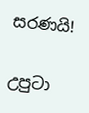සරණයි!


උපුටා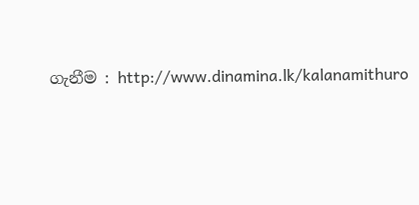ගැනීම : http://www.dinamina.lk/kalanamithuro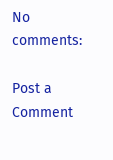No comments:

Post a Comment